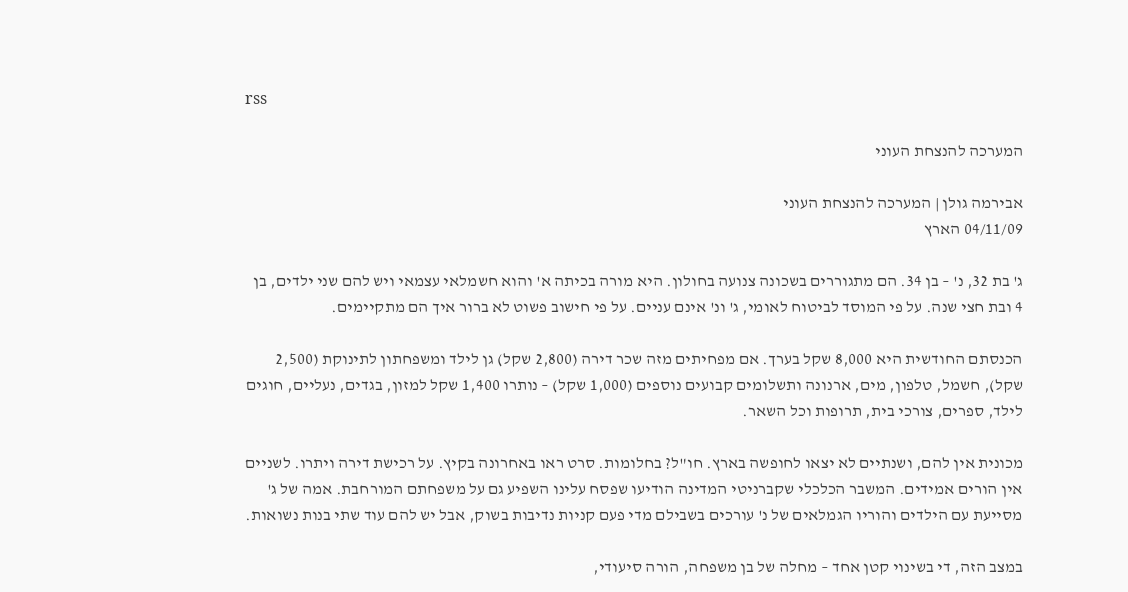rss

המערכה להנצחת העוני

אבירמה גולן | המערכה להנצחת העוני
04/11/09 הארץ

ג' בת 32, נ' – בן 34. הם מתגוררים בשכונה צנועה בחולון. היא מורה בכיתה א' והוא חשמלאי עצמאי ויש להם שני ילדים, בן 4 ובת חצי שנה. על פי המוסד לביטוח לאומי, ג' ונ' אינם עניים. על פי חישוב פשוט לא ברור איך הם מתקיימים.

הכנסתם החודשית היא 8,000 שקל בערך. אם מפחיתים מזה שכר דירה (2,800 שקל) גן לילד ומשפחתון לתינוקת (2,500 שקל), חשמל, טלפון, מים, ארנונה ותשלומים קבועים נוספים (1,000 שקל) – נותרו 1,400 שקל למזון, בגדים, נעליים, חוגים לילד, ספרים, צורכי בית, תרופות וכל השאר.

מכונית אין להם, ושנתיים לא יצאו לחופשה בארץ. חו"ל? בחלומות. סרט ראו באחרונה בקיץ. על רכישת דירה ויתרו. לשניים אין הורים אמידים. המשבר הכלכלי שקברניטי המדינה הודיעו שפסח עלינו השפיע גם על משפחתם המורחבת. אמה של ג' מסייעת עם הילדים והוריו הגמלאים של נ' עורכים בשבילם מדי פעם קניות נדיבות בשוק, אבל יש להם עוד שתי בנות נשואות.

במצב הזה, די בשינוי קטן אחד – מחלה של בן משפחה, הורה סיעודי,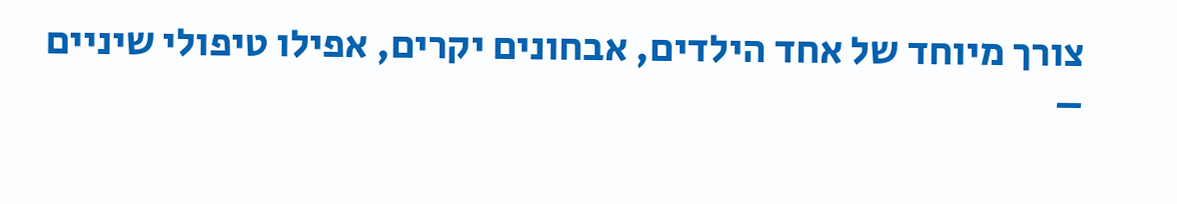צורך מיוחד של אחד הילדים, אבחונים יקרים, אפילו טיפולי שיניים –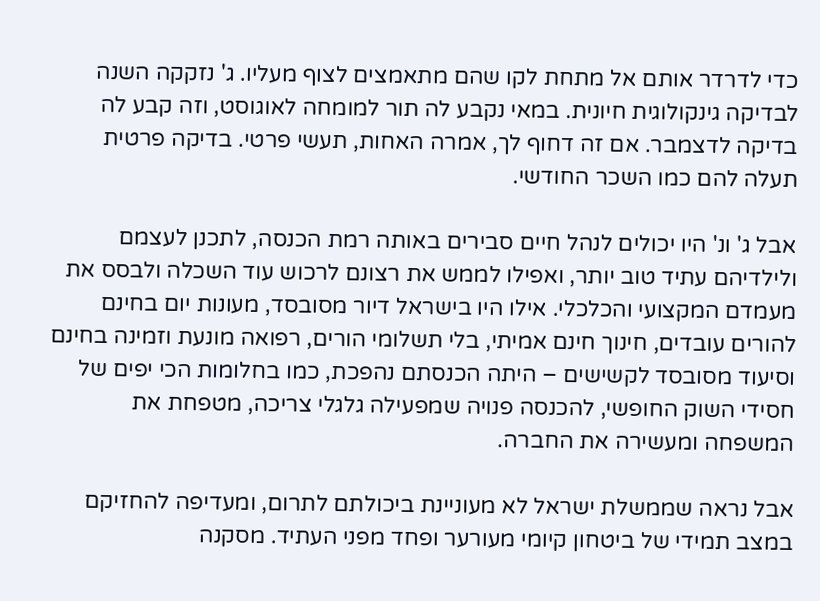כדי לדרדר אותם אל מתחת לקו שהם מתאמצים לצוף מעליו. ג' נזקקה השנה לבדיקה גינקולוגית חיונית. במאי נקבע לה תור למומחה לאוגוסט, וזה קבע לה בדיקה לדצמבר. אם זה דחוף לך, אמרה האחות, תעשי פרטי. בדיקה פרטית תעלה להם כמו השכר החודשי.

אבל ג' ונ' היו יכולים לנהל חיים סבירים באותה רמת הכנסה, לתכנן לעצמם ולילדיהם עתיד טוב יותר, ואפילו לממש את רצונם לרכוש עוד השכלה ולבסס את מעמדם המקצועי והכלכלי. אילו היו בישראל דיור מסובסד, מעונות יום בחינם להורים עובדים, חינוך חינם אמיתי, בלי תשלומי הורים, רפואה מונעת וזמינה בחינם וסיעוד מסובסד לקשישים – היתה הכנסתם נהפכת, כמו בחלומות הכי יפים של חסידי השוק החופשי, להכנסה פנויה שמפעילה גלגלי צריכה, מטפחת את המשפחה ומעשירה את החברה.

אבל נראה שממשלת ישראל לא מעוניינת ביכולתם לתרום, ומעדיפה להחזיקם במצב תמידי של ביטחון קיומי מעורער ופחד מפני העתיד. מסקנה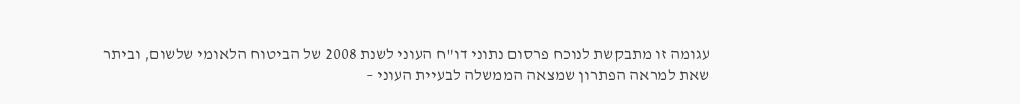עגומה זו מתבקשת לנוכח פרסום נתוני דו"ח העוני לשנת 2008 של הביטוח הלאומי שלשום, וביתר שאת למראה הפתרון שמצאה הממשלה לבעיית העוני –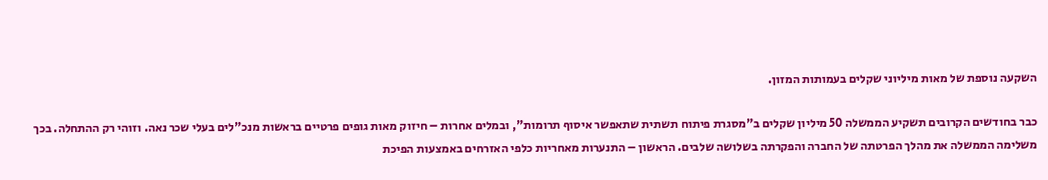השקעה נוספת של מאות מיליוני שקלים בעמותות המזון.

כבר בחודשים הקרובים תשקיע הממשלה 50 מיליון שקלים ב"מסגרת פיתוח תשתית שתאפשר איסוף תרומות", ובמלים אחרות – חיזוק מאות גופים פרטיים בראשות מנכ"לים בעלי שכר נאה. וזוהי רק ההתחלה. בכך משלימה הממשלה את מהלך הפרטתה של החברה והפקרתה בשלושה שלבים. הראשון – התנערות מאחריות כלפי האזרחים באמצעות הפיכת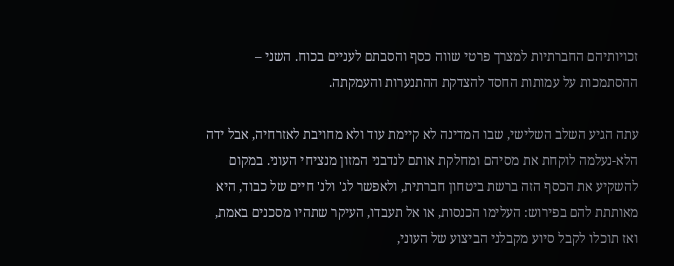זכויותיהם החברתיות למצרך פרטי שווה כסף והסבתם לעניים בכוח. השני – ההסתמכות על עמותות החסד להצדקת ההתנערות והעמקתה.

עתה הגיע השלב השלישי, שבו המדינה לא קיימת עוד ולא מחויבת לאזרחיה, אבל ידה הלא-נעלמה לוקחת את מסיהם ומחלקת אותם לנדבני המזון מנציחי העוני. במקום להשקיע את הכסף הזה ברשת ביטחון חברתית, ולאפשר לג' ולנ' חיים של כבוד, היא מאותתת להם בפירוש: העלימו הכנסות, או אל תעבדו, העיקר שתהיו מסכנים באמת, ואז תוכלו לקבל סיוע מקבלני הביצוע של העוני,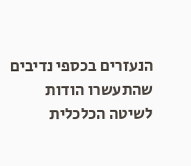הנעזרים בכספי נדיבים שהתעשרו הודות לשיטה הכלכלית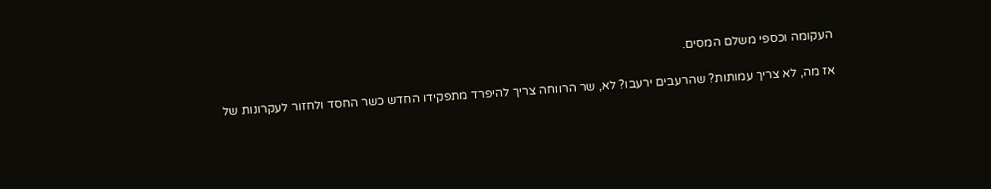העקומה וכספי משלם המסים.

אז מה, לא צריך עמותות? שהרעבים ירעבו? לא, שר הרווחה צריך להיפרד מתפקידו החדש כשר החסד ולחזור לעקרונות של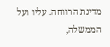מדינת הרווחה. עליו ועל הממשלה,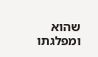שהוא ומפלגתו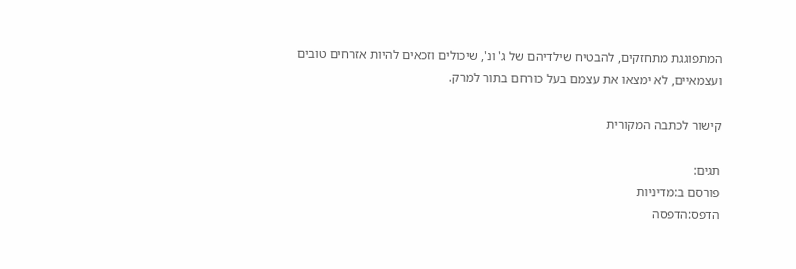המתפוגגת מתחזקים, להבטיח שילדיהם של ג' ונ', שיכולים וזכאים להיות אזרחים טובים ועצמאיים, לא ימצאו את עצמם בעל כורחם בתור למרק.

קישור לכתבה המקורית

תגים:
פורסם ב:מדיניות
הדפס:הדפסה